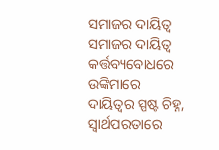ସମାଜର ଦାୟିତ୍ୱ
ସମାଜର ଦାୟିତ୍ୱ
କର୍ତ୍ତବ୍ୟବୋଧରେ ଉଙ୍କିମାରେ
ଦାୟିତ୍ୱର ସ୍ପଷ୍ଟ ଚିହ୍ନ,
ସ୍ୱାର୍ଥପରତାରେ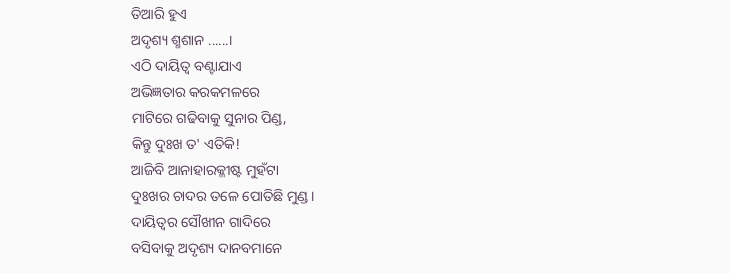ତିଆରି ହୁଏ
ଅଦୃଶ୍ୟ ଶ୍ମଶାନ ......।
ଏଠି ଦାୟିତ୍ୱ ବଣ୍ଟାଯାଏ
ଅଭିଜ୍ଞତାର କରକମଳରେ
ମାଟିରେ ଗଢିବାକୁ ସୁନାର ପିଣ୍ଡ,
କିନ୍ତୁ ଦୁଃଖ ତ' ଏତିକି!
ଆଜିବି ଆନାହାରକ୍ଳୀଷ୍ଟ ମୁହଁଟା
ଦୁଃଖର ଚାଦର ତଳେ ପୋତିଛି ମୁଣ୍ଡ।
ଦାୟିତ୍ୱର ସୌଖୀନ ଗାଦିରେ
ବସିବାକୁ ଅଦୃଶ୍ୟ ଦାନବମାନେ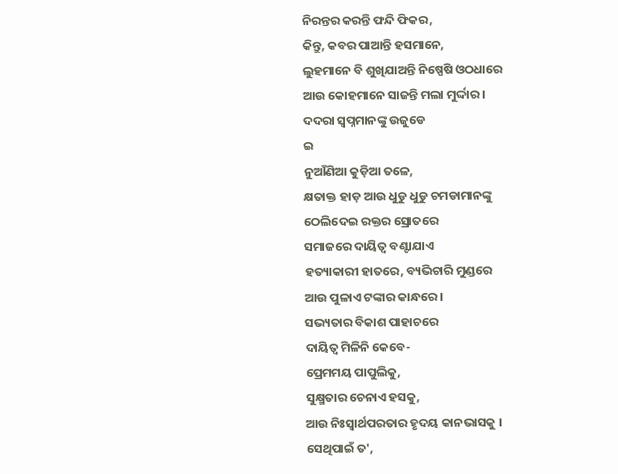ନିରନ୍ତର କରନ୍ତି ଫନ୍ଦି ଫିକର,
କିନ୍ତୁ, କବର ପାଆନ୍ତି ହସମାନେ,
ଲୁହମାନେ ବି ଶୁଖିଯାଅନ୍ତି ନିଷ୍ପେଷି ଓଠଧାରେ
ଆଉ କୋହମାନେ ସାଜନ୍ତି ମଲା ମୁର୍ଦ୍ଦାର।
ଦଦରା ସ୍ୱପ୍ନମାନଙ୍କୁ ଉଜୁଡେ
ଇ
ନୁଆଁଣିଆ କୁଡ଼ିଆ ତଳେ,
କ୍ଷତାକ୍ତ ହାଡ଼ ଆଉ ଧୁଡୁ ଧୁଡୁ ଚମଡାମାନଙ୍କୁ
ଠେଲିଦେଇ ରକ୍ତର ସ୍ରୋତରେ
ସମାଜରେ ଦାୟିତ୍ୱ ବଣ୍ଟାଯାଏ
ହତ୍ୟାକାରୀ ହାତରେ, ବ୍ୟଭିଚାରି ମୁଣ୍ଡରେ
ଆଉ ପୁଳାଏ ଟଙ୍କାର କାନ୍ଧରେ।
ସଭ୍ୟତାର ବିକାଶ ପାହାଚରେ
ଦାୟିତ୍ୱ ମିଳିନି କେବେ-
ପ୍ରେମମୟ ପାପୁଲିକୁ,
ସୁକ୍ଷ୍ମତାର ଚେନାଏ ହସକୁ,
ଆଉ ନିଃସ୍ୱାର୍ଥପରତାର ହୃଦୟ କାନଭାସକୁ ।
ସେଥିପାଇଁ ତ',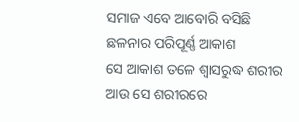ସମାଜ ଏବେ ଆବୋରି ବସିଛି
ଛଳନାର ପରିପୂର୍ଣ୍ଣ ଆକାଶ
ସେ ଆକାଶ ତଳେ ଶ୍ୱାସରୁଦ୍ଧ ଶରୀର
ଆଉ ସେ ଶରୀରରେ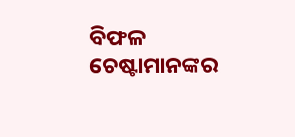ବିଫଳ ଚେଷ୍ଟାମାନଙ୍କର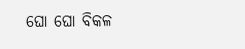ଘୋ ଘୋ ବିକଳ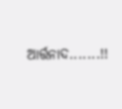ଆର୍ତ୍ତନାଦ.......!!